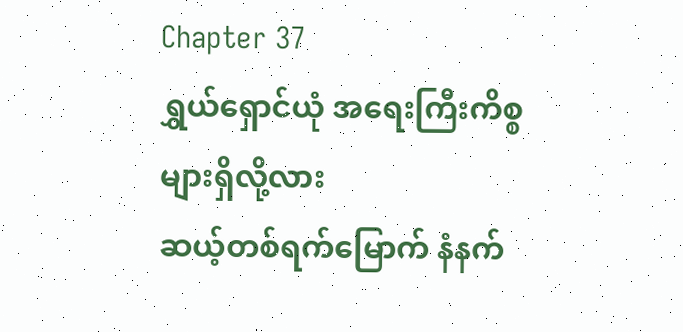Chapter 37
ရွှယ်ရှောင်ယုံ အရေးကြီးကိစ္စများရှိလို့လား
ဆယ့်တစ်ရက်မြောက် နံနက်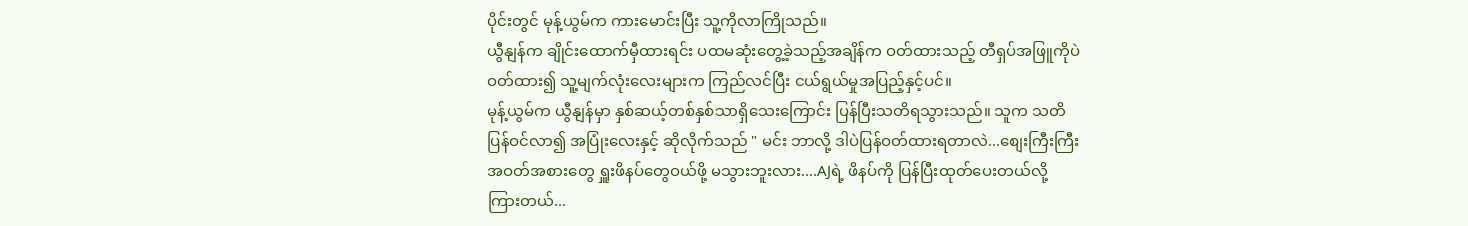ပိုင်းတွင် မုန့်ယွမ်က ကားမောင်းပြီး သူ့ကိုလာကြိုသည်။
ယွီနျန်က ချိုင်းထောက်မှီထားရင်း ပထမဆုံးတွေ့ခဲ့သည့်အချိန်က ဝတ်ထားသည့် တီရှပ်အဖြူကိုပဲ ဝတ်ထား၍ သူ့မျက်လုံးလေးများက ကြည်လင်ပြီး ငယ်ရွယ်မှုအပြည့်နှင့်ပင်။
မုန့်ယွမ်က ယွီနျန်မှာ နှစ်ဆယ့်တစ်နှစ်သာရှိသေးကြောင်း ပြန်ပြီးသတိရသွားသည်။ သူက သတိပြန်ဝင်လာ၍ အပြုံးလေးနှင့် ဆိုလိုက်သည် " မင်း ဘာလို့ ဒါပဲပြန်ဝတ်ထားရတာလဲ...စျေးကြီးကြီးအဝတ်အစားတွေ ရှူးဖိနပ်တွေဝယ်ဖို့ မသွားဘူးလား....AJရဲ့ ဖိနပ်ကို ပြန်ပြီးထုတ်ပေးတယ်လို့ ကြားတယ်...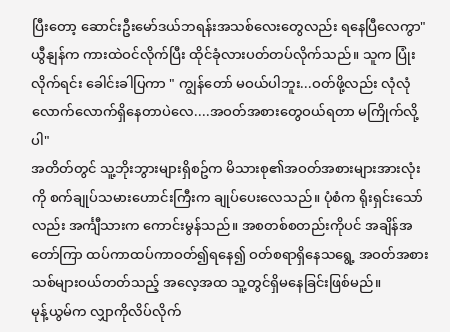ပြီးတော့ ဆောင်းဦးမော်ဒယ်ဘရန်းအသစ်လေးတွေလည်း ရနေပြီလေကွာ"
ယွီနျန်က ကားထဲဝင်လိုက်ပြီး ထိုင်ခုံလားပတ်တပ်လိုက်သည်။ သူက ပြုံးလိုက်ရင်း ခေါင်းခါပြကာ " ကျွန်တော် မဝယ်ပါဘူး...ဝတ်ဖို့လည်း လုံလုံလောက်လောက်ရှိနေတာပဲလေ....အဝတ်အစားတွေဝယ်ရတာ မကြိုက်လို့ပါ"
အတိတ်တွင် သူ့ဘိုးဘွားများရှိစဥ်က မိသားစု၏အဝတ်အစားများအားလုံးကို စက်ချုပ်သမားဟောင်းကြီးက ချုပ်ပေးလေသည်။ ပုံစံက ရိုးရှင်းသော်လည်း အင်္ကျီသားက ကောင်းမွန်သည်။ အစတစ်စတည်းကိုပင် အချိန်အတော်ကြာ ထပ်ကာထပ်ကာဝတ်၍ရနေ၍ ဝတ်စရာရှိနေသရွေ့ အဝတ်အစားသစ်များဝယ်တတ်သည့် အလေ့အထ သူ့တွင်ရှိမနေခြင်းဖြစ်မည်။
မုန့်ယွမ်က လျှာကိုလိပ်လိုက်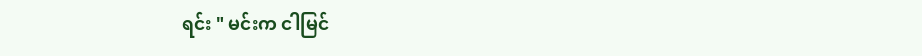ရင်း " မင်းက ငါမြင်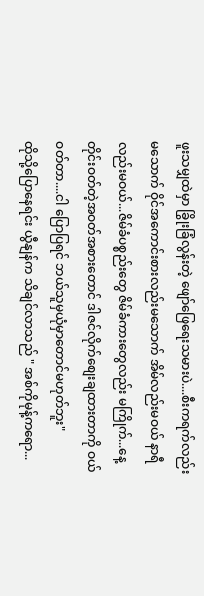ဖူးသမျှထဲမှာ ခြွိုးခြံလွန်းတဲ့ ဖျော်ဖြေရေးသမားပဲ....စီးကရက်လည်းမသောက် ဝိုင်အကောင်းစားလည်းမသောက် အိမ်လည်းမဝယ် နာရီလည်းမဝယ်...ဇိမ်ခံပစ္စည်းတွေ ဇိမ်ခံကားတွေလည်း မကြိုက်...နေ့တိုင်းဝတ်တဲ့အဝတ်အစားတောင် ဒါဇင်လိုက်စျေးချထားတာကို ဝယ်ဝတ်တာ....ငါ ပြောပြရင် ဘယ်သူမှယုံမှာတောင်မဟုတ်ဘူး"
ထိုသို့ပြောနေရင်း ယွီနျန်က သိချင်လာသည် " အစ်ကိုမုန့်ကရော...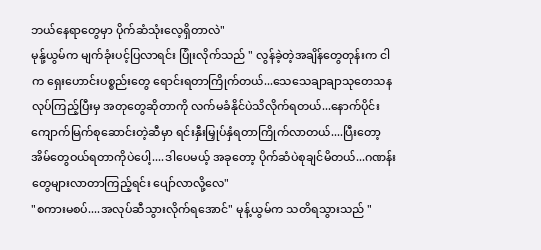ဘယ်နေရာတွေမှာ ပိုက်ဆံသုံးလေ့ရှိတာလဲ"
မုန်ု့ယွမ်က မျက်ခုံးပင့်ပြလာရင်း ပြုံးလိုက်သည် " လွန်ခဲ့တဲ့အချိန်တွေတုန်းက ငါက ရှေးဟောင်းပစ္စည်းတွေ ရောင်းရတာကြိုက်တယ်...သေသေချာချာသုတေသနလုပ်ကြည့်ပြီးမှ အတုတွေဆိုတာကို လက်မခံနိုင်ပဲသိလိုက်ရတယ်...နောက်ပိုင်း ကျောက်မြက်စုဆောင်းတဲ့ဆီမှာ ရင်းနှီးမြှုပ်နှံရတာကြိုက်လာတယ်....ပြီးတော့ အိမ်တွေဝယ်ရတာကိုပဲပေါ့....ဒါပေမယ့် အခုတော့ ပိုက်ဆံပဲစုချင်မိတယ်...ဂဏန်းတွေများလာတာကြည့်ရင်း ပျော်လာလို့လေ"
"စကားမစပ်....အလုပ်ဆီသွားလိုက်ရအောင်" မုန့်ယွမ်က သတိရသွားသည် "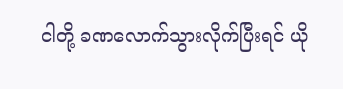ငါတို့ ခဏလောက်သွားလိုက်ပြီးရင် ယို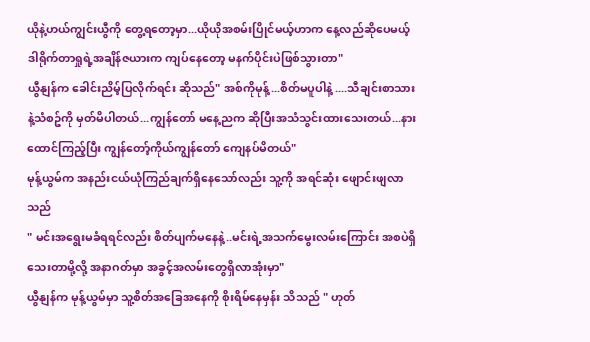ယိုနဲ့ဟယ်ကျွင်းယွီကို တွေ့ရတော့မှာ...ယိုယိုအစမ်းပြိုင်မယ့်ဟာက နေ့လည်ဆိုပေမယ့် ဒါရိုက်တာရှုရဲ့အချိန်ဇယားက ကျပ်နေတော့ မနက်ပိုင်းပဲဖြစ်သွားတာ"
ယွီနျန်က ခေါင်းညိမ့်ပြလိုက်ရင်း ဆိုသည်" အစ်ကိုမုန့်...စိတ်မပူပါနဲ့ ....သီချင်းစာသားနဲ့သံစဥ်ကို မှတ်မိပါတယ်...ကျွန်တော် မနေ့ညက ဆိုပြီးအသံသွင်းထားသေးတယ်...နားထောင်ကြည့်ပြီး ကျွန်တော့်ကိုယ်ကျွန်တော် ကျေနပ်မိတယ်"
မုန့်ယွမ်က အနည်းငယ်ယုံကြည်ချက်ရှိနေသော်လည်း သူ့ကို အရင်ဆုံး ဖျောင်းဖျလာသည်
" မင်းအရွေးမခံရရင်လည်း စိတ်ပျက်မနေနဲ့..မင်းရဲ့အသက်မွေးလမ်းကြောင်း အစပဲရှိသေးတာမို့လို့ အနာဂတ်မှာ အခွင့်အလမ်းတွေရှိလာအုံးမှာ"
ယွီနျန်က မုန့်ယွမ်မှာ သူ့စိတ်အခြေအနေကို စိုးရိမ်နေမှန်း သိသည် " ဟုတ်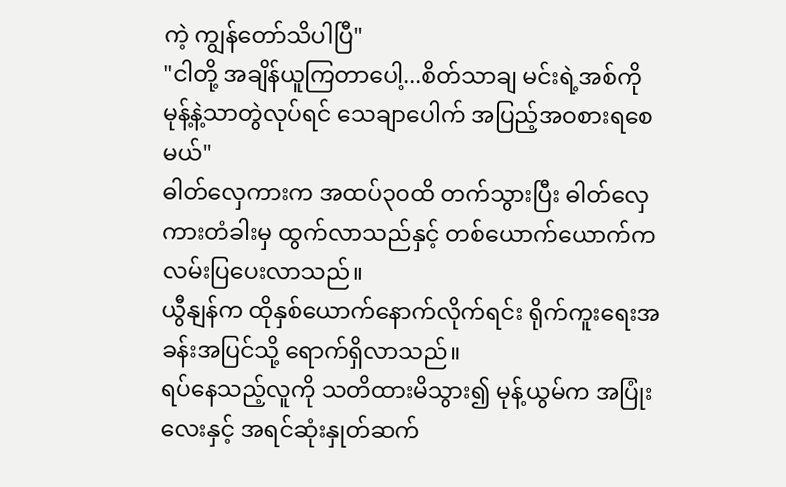ကဲ့ ကျွန်တော်သိပါပြီ"
"ငါတို့ အချိန်ယူကြတာပေါ့...စိတ်သာချ မင်းရဲ့အစ်ကိုမုန့်နဲ့သာတွဲလုပ်ရင် သေချာပေါက် အပြည့်အဝစားရစေမယ်"
ဓါတ်လှေကားက အထပ်၃၀ထိ တက်သွားပြီး ဓါတ်လှေကားတံခါးမှ ထွက်လာသည်နှင့် တစ်ယောက်ယောက်က လမ်းပြပေးလာသည်။
ယွီနျန်က ထိုနှစ်ယောက်နောက်လိုက်ရင်း ရိုက်ကူးရေးအခန်းအပြင်သို့ ရောက်ရှိလာသည်။
ရပ်နေသည့်လူကို သတိထားမိသွား၍ မုန့်ယွမ်က အပြုံးလေးနှင့် အရင်ဆုံးနှုတ်ဆက်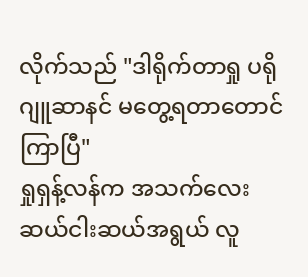လိုက်သည် "ဒါရိုက်တာရှု ပရိုဂျူဆာနင် မတွေ့ရတာတောင်ကြာပြီ"
ရှုရှန့်လန်က အသက်လေးဆယ်ငါးဆယ်အရွယ် လူ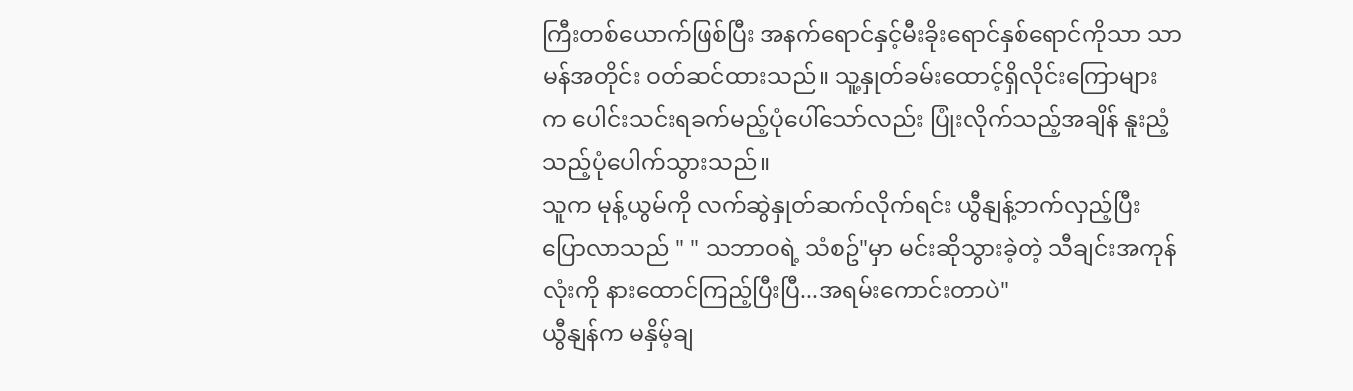ကြီးတစ်ယောက်ဖြစ်ပြီး အနက်ရောင်နှင့်မီးခိုးရောင်နှစ်ရောင်ကိုသာ သာမန်အတိုင်း ဝတ်ဆင်ထားသည်။ သူ့နှုတ်ခမ်းထောင့်ရှိလိုင်းကြောများက ပေါင်းသင်းရခက်မည့်ပုံပေါ်သော်လည်း ပြုံးလိုက်သည့်အချိန် နူးညံ့သည့်ပုံပေါက်သွားသည်။
သူက မုန့်ယွမ်ကို လက်ဆွဲနှုတ်ဆက်လိုက်ရင်း ယွီနျန့်ဘက်လှည့်ပြီး ပြောလာသည် " " သဘာဝရဲ့ သံစဥ်"မှာ မင်းဆိုသွားခဲ့တဲ့ သီချင်းအကုန်လုံးကို နားထောင်ကြည့်ပြီးပြီ...အရမ်းကောင်းတာပဲ"
ယွီနျန်က မနှိမ့်ချ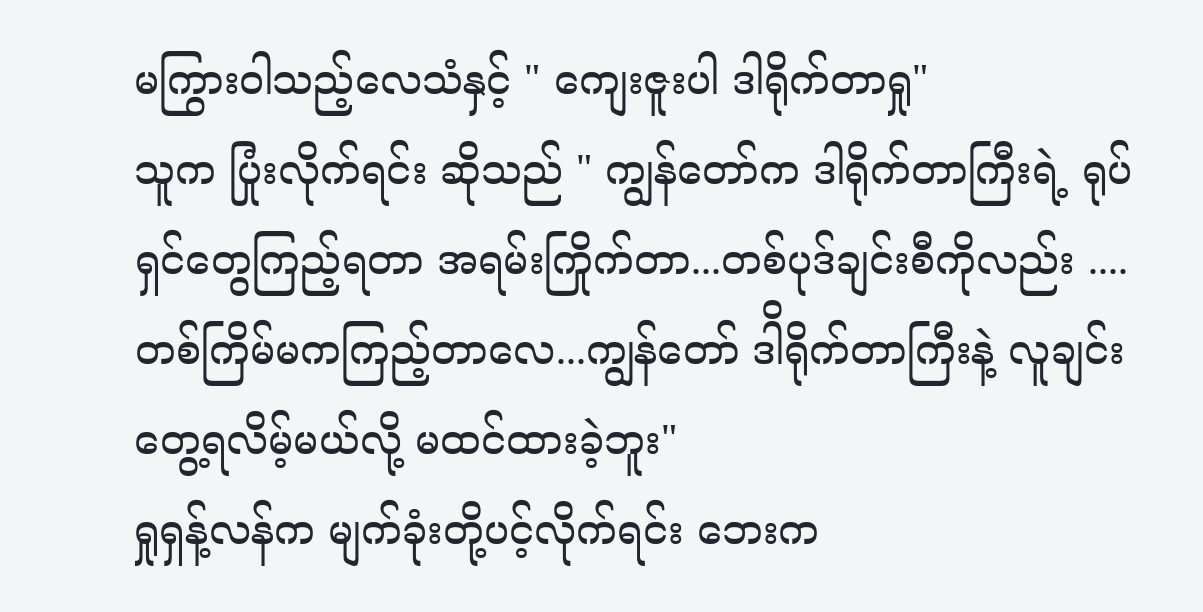မကြွားဝါသည့်လေသံနှင့် " ကျေးဇူးပါ ဒါရိုက်တာရှု"
သူက ပြုံးလိုက်ရင်း ဆိုသည် " ကျွန်တော်က ဒါရိုက်တာကြီးရဲ့ ရုပ်ရှင်တွေကြည့်ရတာ အရမ်းကြိုက်တာ...တစ်ပုဒ်ချင်းစီကိုလည်း .... တစ်ကြိမ်မကကြည့်တာလေ...ကျွန်တော် ဒါိရိုက်တာကြီးနဲ့ လူချင်းတွေ့ရလိမ့်မယ်လို့ မထင်ထားခဲ့ဘူး"
ရှုရှန့်လန်က မျက်ခုံးတို့ပင့်လိုက်ရင်း ဘေးက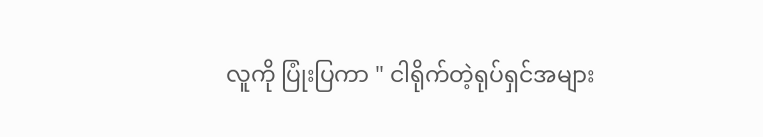လူကို ပြုံးပြကာ " ငါရိုက်တဲ့ရုပ်ရှင်အများ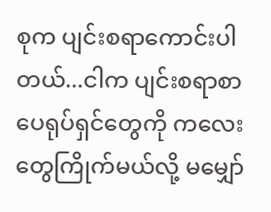စုက ပျင်းစရာကောင်းပါတယ်...ငါက ပျင်းစရာစာပေရုပ်ရှင်တွေကို ကလေးတွေကြိုက်မယ်လို့ မမျှော်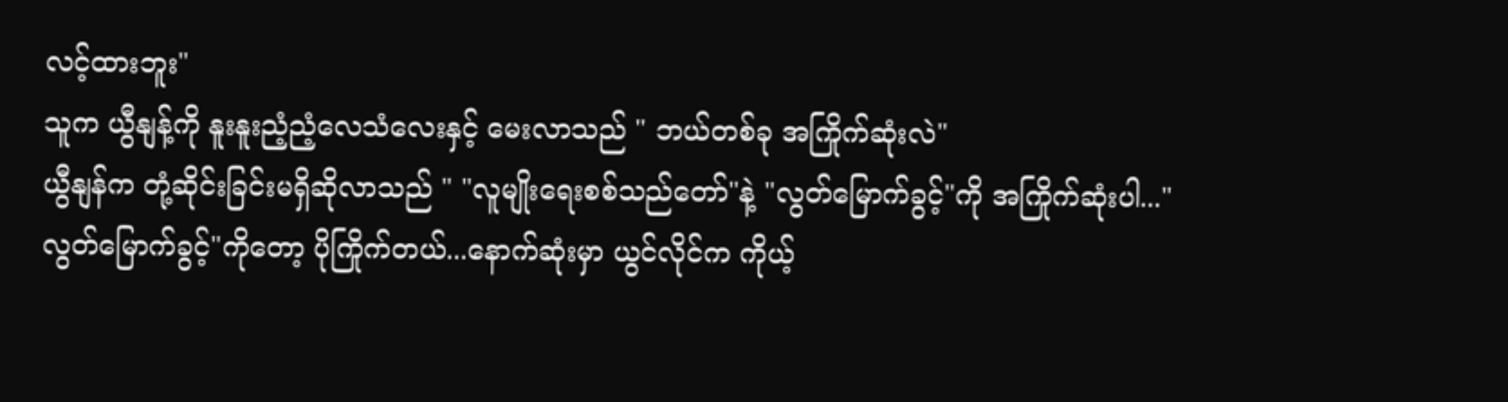လင့်ထားဘူး"
သူက ယွီနျန့်ကို နူးနူးညံ့ညံ့လေသံလေးနှင့် မေးလာသည် " ဘယ်တစ်ခု အကြိုက်ဆုံးလဲ"
ယွီနျန်က တုံ့ဆိုင်းခြင်းမရှိဆိုလာသည် " "လူမျိုးရေးစစ်သည်တော်"နဲ့ "လွတ်မြောက်ခွင့်"ကို အကြိုက်ဆုံးပါ..."လွတ်မြောက်ခွင့်"ကိုတော့ ပိုကြိုက်တယ်...နောက်ဆုံးမှာ ယွင်လိုင်က ကိုယ့်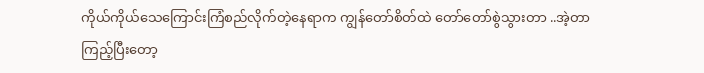ကိုယ်ကိုယ်သေကြောင်းကြံစည်လိုက်တဲ့နေရာက ကျွန်တော်စိတ်ထဲ တော်တော်စွဲသွားတာ ..အဲ့တာကြည့်ပြီးတော့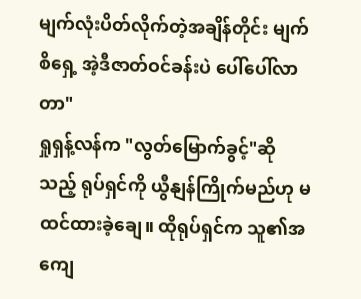မျက်လုံးပိတ်လိုက်တဲ့အချိန်တိုင်း မျက်စိရှေ့ အဲ့ဒီဇာတ်ဝင်ခန်းပဲ ပေါ်ပေါ်လာတာ"
ရှုရှန့်လန်က "လွတ်မြောက်ခွင့်"ဆိုသည့် ရုပ်ရှင်ကို ယွီနျန်ကြိုက်မည်ဟု မထင်ထားခဲ့ချေ။ ထိုရုပ်ရှင်က သူ၏အကျေ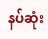နပ်ဆုံး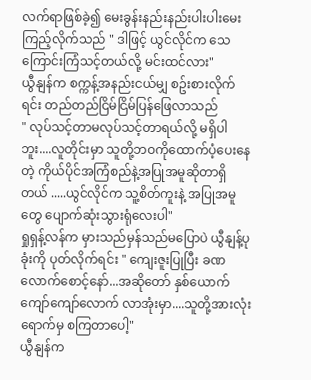လက်ရာဖြစ်ခဲ့၍ မေးခွန်းနည်းနည်းပါးပါးမေးကြည့်လိုက်သည် " ဒါဖြင့် ယွင်လိုင်က သေကြောင်းကြံသင့်တယ်လို့ မင်းထင်လား"
ယွီနျန်က စက္ကန့်အနည်းငယ်မျှ စဥ်းစားလိုက်ရင်း တည်တည်ငြိမ်ငြိမ်ပြန်ဖြေလာသည်
" လုပ်သင့်တာမလုပ်သင့်တာရယ်လို့ မရှိပါဘူး....လူတိုင်းမှာ သူတို့ဘဝကိုထောက်ပံ့ပေးနေတဲ့ ကိုယ်ပိုင်အကြံစည်နဲ့အပြုအမူဆိုတာရှိတယ် .....ယွင်လိုင်က သူ့စိတ်ကူးနဲ့ အပြုအမူတွေ ပျောက်ဆုံးသွားရုံလေးပါ"
ရှုရှန့်လန်က မှားသည်မှန်သည်မပြောပဲ ယွီနျန့်ပုခုံးကို ပုတ်လိုက်ရင်း " ကျေးဇူးပြုပြီး ခဏလောက်စောင့်နော်...အဆိုတော် နှစ်ယောက်ကျော်ကျော်လောက် လာအုံးမှာ....သူတို့အားလုံးရောက်မှ စကြတာပေါ့"
ယွီနျန်က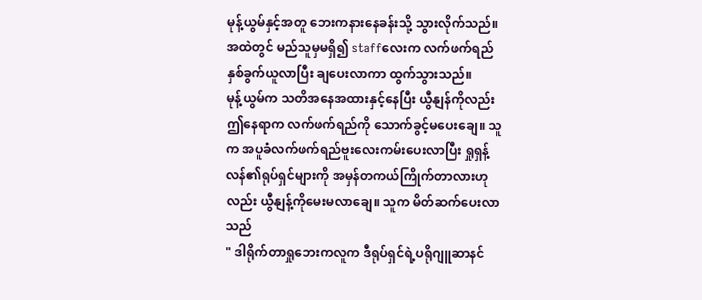မုန့်ယွမ်နှင့်အတူ ဘေးကနားနေခန်းသို့ သွားလိုက်သည်။ အထဲတွင် မည်သူမှမရှိ၍ staffလေးက လက်ဖက်ရည်နှစ်ခွက်ယူလာပြီး ချပေးလာကာ ထွက်သွားသည်။
မုန့်ယွမ်က သတိအနေအထားနှင့်နေပြီး ယွီနျန်ကိုလည်း ဤနေရာက လက်ဖက်ရည်ကို သောက်ခွင့်မပေးချေ။ သူက အပူခံလက်ဖက်ရည်ဗူးလေးကမ်းပေးလာပြီး ရှုရှန့်လန်၏ရုပ်ရှင်များကို အမှန်တကယ်ကြိုက်တာလားဟုလည်း ယွီနျန့်ကိုမေးမလာချေ။ သူက မိတ်ဆက်ပေးလာသည်
" ဒါရိုက်တာရှုဘေးကလူက ဒီရုပ်ရှင်ရဲ့ပရိုဂျူဆာနင်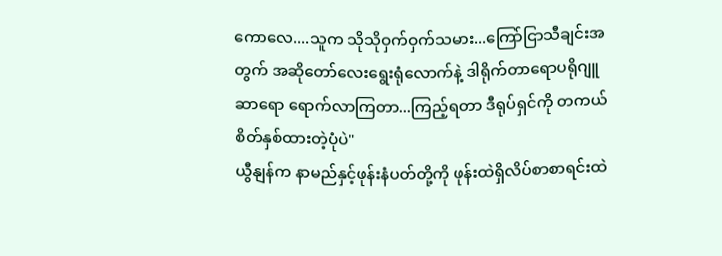ကောလေ....သူက သိုသိုဝှက်ဝှက်သမား...ကြော်ငြာသီချင်းအတွက် အဆိုတော်လေးရွေးရုံလောက်နဲ့ ဒါရိုက်တာရောပရိုဂျူဆာရော ရောက်လာကြတာ...ကြည့်ရတာ ဒီရုပ်ရှင်ကို တကယ်စိတ်နှစ်ထားတဲ့ပုံပဲ"
ယွီနျန်က နာမည်နှင့်ဖုန်းနံပတ်တို့ကို ဖုန်းထဲရှိလိပ်စာစာရင်းထဲ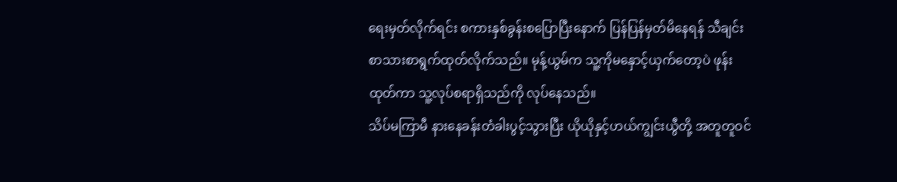ရေးမှတ်လိုက်ရင်း စကားနှစ်ခွန်းစပြောပြီးနောက် ပြန်ပြန်မှတ်မိနေရန် သီချင်းစာသားစာရွက်ထုတ်လိုက်သည်။ မုန့်ယွမ်က သူ့ကိုမနှောင့်ယှက်တော့ပဲ ဖုန်းထုတ်ကာ သူ့လုပ်စရာရှိသည်ကို လုပ်နေသည်။
သိပ်မကြာမီ နားနေခန်းတံခါးပွင့်သွားပြီး ယိုယိုနှင့်ဟယ်ကျွင်းယွီတို့ အတူတူဝင်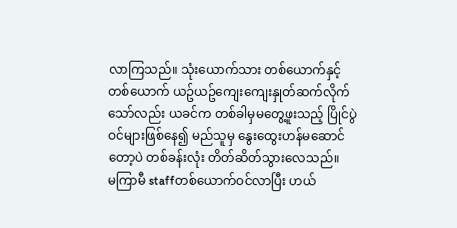လာကြသည်။ သုံးယောက်သား တစ်ယောက်နှင့်တစ်ယောက် ယဥ်ယဥ်ကျေးကျေးနှုတ်ဆက်လိုက်သော်လည်း ယခင်က တစ်ခါမှမတွေ့ဖူးသည့် ပြိုင်ပွဲဝင်များဖြစ်နေ၍ မည်သူမှ နွေးထွေးဟန်မဆောင်တော့ပဲ တစ်ခန်းလုံး တိတ်ဆိတ်သွားလေသည်။
မကြာမီ staffတစ်ယောက်ဝင်လာပြီး ဟယ်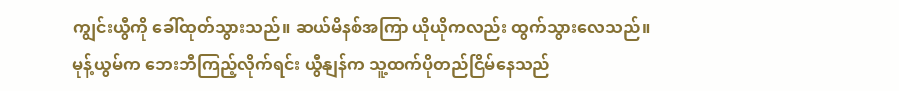ကျွင်းယွီကို ခေါ်ထုတ်သွားသည်။ ဆယ်မိနစ်အကြာ ယိုယိုကလည်း ထွက်သွားလေသည်။
မုန့်ယွမ်က ဘေးဘီကြည့်လိုက်ရင်း ယွီနျန်က သူ့ထက်ပိုတည်ငြိမ်နေသည်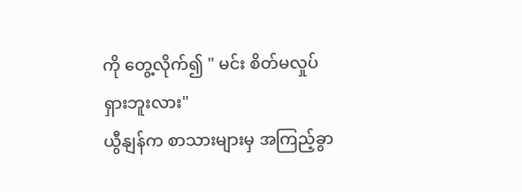ကို တွေ့လိုက်၍ " မင်း စိတ်မလှုပ်ရှားဘူးလား"
ယွီနျန်က စာသားများမှ အကြည့်ခွာ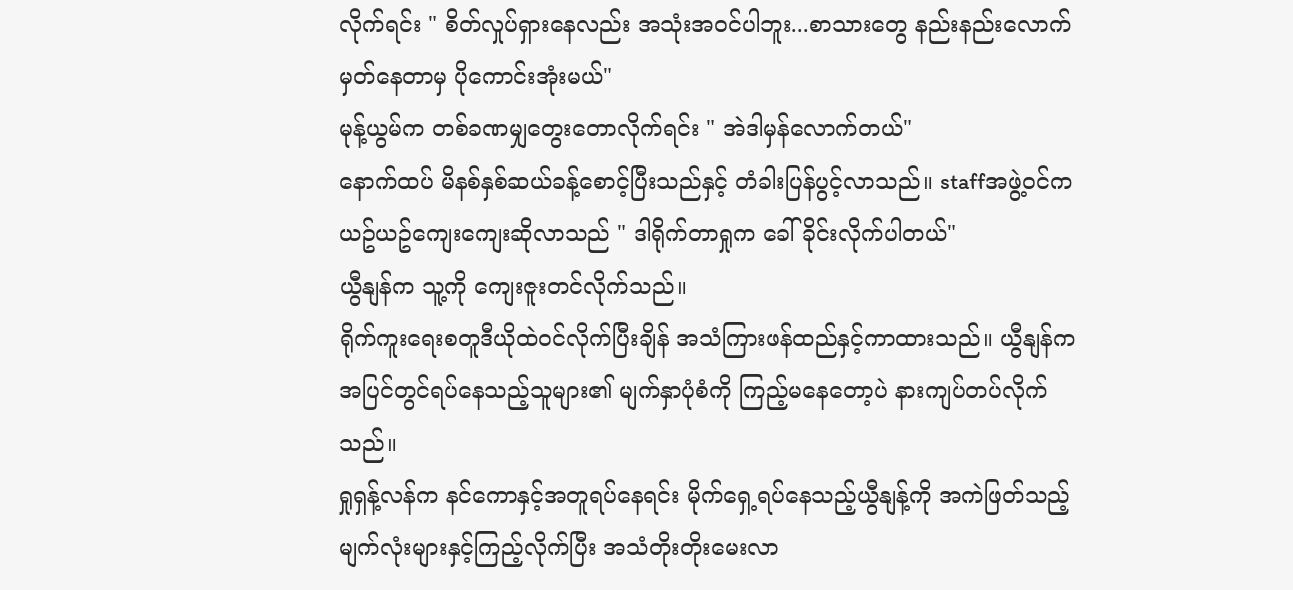လိုက်ရင်း " စိတ်လှုပ်ရှားနေလည်း အသုံးအဝင်ပါဘူး...စာသားတွေ နည်းနည်းလောက် မှတ်နေတာမှ ပိုကောင်းအုံးမယ်"
မုန့်ယွမ်က တစ်ခဏမျှတွေးတောလိုက်ရင်း " အဲဒါမှန်လောက်တယ်"
နောက်ထပ် မိနစ်နှစ်ဆယ်ခန့်စောင့်ပြီးသည်နှင့် တံခါးပြန်ပွင့်လာသည်။ staffအဖွဲ့ဝင်က ယဥ်ယဥ်ကျေးကျေးဆိုလာသည် " ဒါရိုက်တာရှုက ခေါ်ခိုင်းလိုက်ပါတယ်"
ယွီနျန်က သူ့ကို ကျေးဇူးတင်လိုက်သည်။
ရိုက်ကူးရေးစတူဒီယိုထဲဝင်လိုက်ပြီးချိန် အသံကြားဖန်ထည်နှင့်ကာထားသည်။ ယွီနျန်က အပြင်တွင်ရပ်နေသည့်သူများ၏ မျက်နှာပုံစံကို ကြည့်မနေတော့ပဲ နားကျပ်တပ်လိုက်သည်။
ရှုရှန့်လန်က နင်ကောနှင့်အတူရပ်နေရင်း မိုက်ရှေ့ရပ်နေသည့်ယွီနျန့်ကို အကဲဖြတ်သည့်မျက်လုံးများနှင့်ကြည့်လိုက်ပြီး အသံတိုးတိုးမေးလာ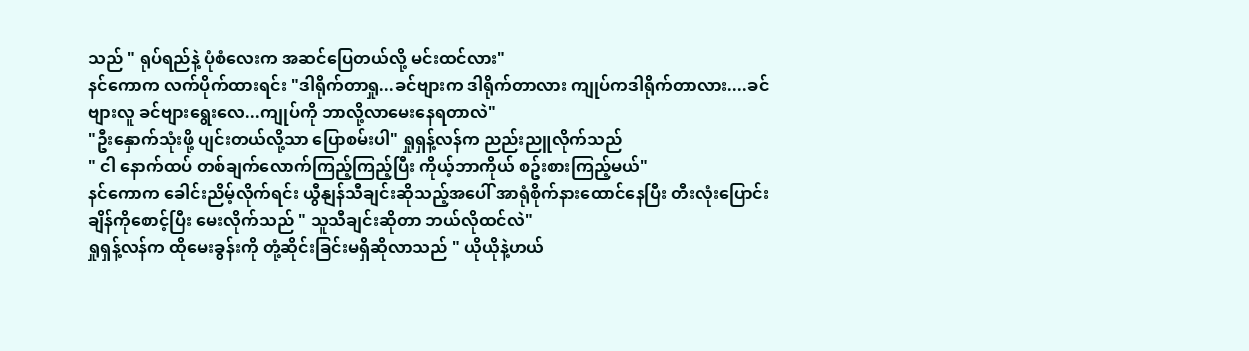သည် " ရုပ်ရည်နဲ့ ပုံစံလေးက အဆင်ပြေတယ်လို့ မင်းထင်လား"
နင်ကောက လက်ပိုက်ထားရင်း "ဒါရိုက်တာရှု...ခင်ဗျားက ဒါရိုက်တာလား ကျုပ်ကဒါရိုက်တာလား....ခင်ဗျားလူ ခင်ဗျားရွေးလေ...ကျုပ်ကို ဘာလို့လာမေးနေရတာလဲ"
"ဦးနှောက်သုံးဖို့ ပျင်းတယ်လို့သာ ပြောစမ်းပါ" ရှုရှန့်လန်က ညည်းညူလိုက်သည်
" ငါ နောက်ထပ် တစ်ချက်လောက်ကြည့်ကြည့်ပြီး ကိုယ့်ဘာကိုယ် စဥ်းစားကြည့်မယ်"
နင်ကောက ခေါင်းညိမ့်လိုက်ရင်း ယွီနျန်သီချင်းဆိုသည့်အပေါ် အာရုံစိုက်နားထောင်နေပြီး တီးလုံးပြောင်းချိန်ကိုစောင့်ပြီး မေးလိုက်သည် " သူသီချင်းဆိုတာ ဘယ်လိုထင်လဲ"
ရှုရှန့်လန်က ထိုမေးခွန်းကို တုံ့ဆိုင်းခြင်းမရှိဆိုလာသည် " ယိုယိုနဲ့ဟယ်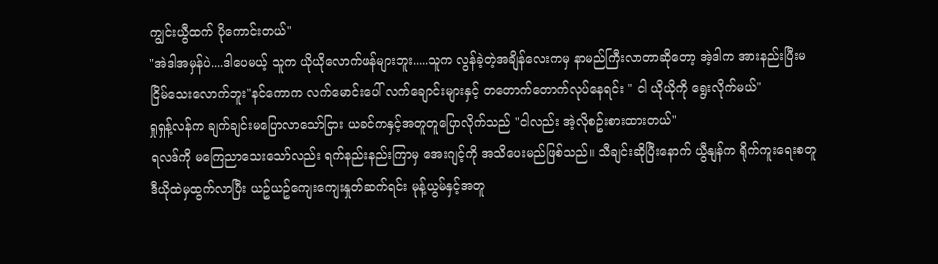ကျွင်းယွီထက် ပိုကောင်းတယ်"
"အဲဒါအမှန်ပဲ....ဒါပေမယ့် သူက ယိုယိုလောက်ဖန်များဘူး.....သူက လွန်ခဲ့တဲ့အချိန်လေးကမှ နာမည်ကြီးလာတာဆိုတော့ အဲ့ဒါက အားနည်းပြီးမငြိမ်သေးလောက်ဘူး"နင်ကောက လက်မောင်းပေါ် လက်ချောင်းများနှင့် တတောက်တောက်လုပ်နေရင်း " ငါ ယိုယိုကို ရွေးလိုက်မယ်"
ရှုရှန့်လန်က ချက်ချင်းမပြောလာသော်ငြား ယခင်ကနှင့်အတူတူပြောလိုက်သည် "ငါလည်း အဲ့လိုစဥ်းစားထားတယ်"
ရလဒ်ကို မကြေညာသေးသော်လည်း ရက်နည်းနည်းကြာမှ အေးဂျင့်ကို အသိပေးမည်ဖြစ်သည်။ သီချင်းဆိုပြီးနောက် ယွီနျန်က ရိုက်ကူးရေးစတူဒီယိုထဲမှထွက်လာပြီး ယဥ်ယဥ်ကျေးကျေးနှုတ်ဆက်ရင်း မုန့်ယွမ်နှင့်အတူ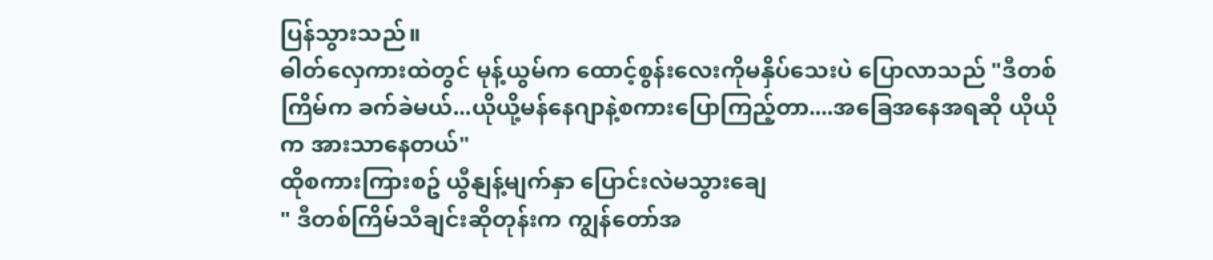ပြန်သွားသည်။
ဓါတ်လှေကားထဲတွင် မုန့်ယွမ်က ထောင့်စွန်းလေးကိုမနှိပ်သေးပဲ ပြောလာသည် "ဒီတစ်ကြိမ်က ခက်ခဲမယ်...ယိုယို့မန်နေဂျာနဲ့စကားပြောကြည့်တာ....အခြေအနေအရဆို ယိုယိုက အားသာနေတယ်"
ထိုစကားကြားစဥ် ယွီနျန့်မျက်နှာ ပြောင်းလဲမသွားချေ
" ဒီတစ်ကြိမ်သီချင်းဆိုတုန်းက ကျွန်တော်အ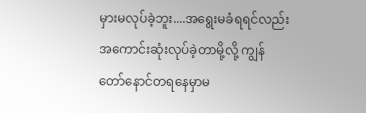မှားမလုပ်ခဲ့ဘူး....အရွေးမခံရရင်လည်း အကောင်းဆုံးလုပ်ခဲ့တာမို့လို့ ကျွန်တော်နောင်တရနေမှာမ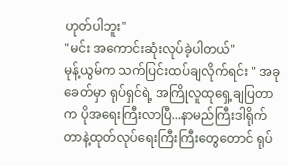ဟုတ်ပါဘူး"
"မင်း အကောင်းဆုံးလုပ်ခဲ့ပါတယ်"
မုန့်ယွမ်က သက်ပြင်းထပ်ချလိုက်ရင်း " အခုခေတ်မှာ ရုပ်ရှင်ရဲ့ အကြိုလူထုရှေ့ချပြတာက ပိုအရေးကြီးလာပြီ...နာမည်ကြီးဒါရိုက်တာနဲ့ထုတ်လုပ်ရေးကြီးကြီးတွေတောင် ရုပ်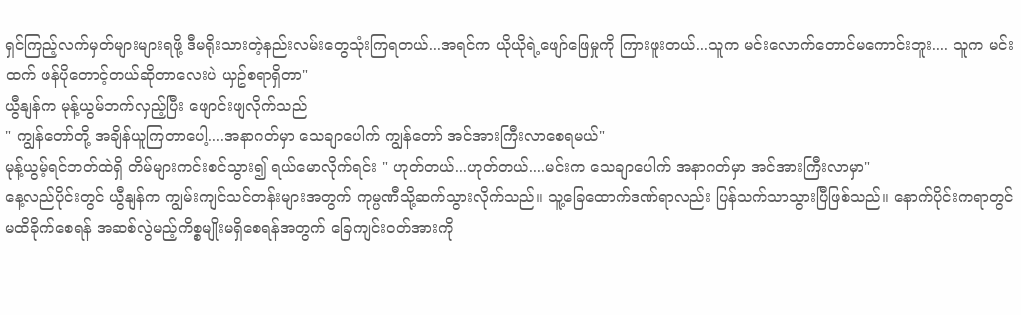ရှင်ကြည့်လက်မှတ်များများရဖို့ ဒီမရိုးသားတဲ့နည်းလမ်းတွေသုံးကြရတယ်...အရင်က ယိုယိုရဲ့ဖျော်ဖြေမှုကို ကြားဖူးတယ်...သူက မင်းလောက်တောင်မကောင်းဘူး.... သူက မင်းထက် ဖန်ပိုတောင့်တယ်ဆိုတာလေးပဲ ယှဥ်စရာရှိတာ"
ယွီနျန်က မုန့်ယွမ်ဘက်လှည့်ပြီး ဖျောင်းဖျလိုက်သည်
" ကျွန်တော်တို့ အချိန်ယူကြတာပေါ့....အနာဂတ်မှာ သေချာပေါက် ကျွန်တော် အင်အားကြီးလာစေရမယ်"
မုန့်ယွမ့်ရင်ဘတ်ထဲရှိ တိမ်များကင်းစင်သွား၍ ရယ်မောလိုက်ရင်း " ဟုတ်တယ်...ဟုတ်တယ်....မင်းက သေချာပေါက် အနာဂတ်မှာ အင်အားကြီးလာမှာ"
နေ့လည်ပိုင်းတွင် ယွီနျန်က ကျွမ်းကျင်သင်တန်းများအတွက် ကုမ္ပဏီသို့ဆက်သွားလိုက်သည်။ သူ့ခြေထောက်ဒဏ်ရာလည်း ပြန်သက်သာသွားပြီဖြစ်သည်။ နောက်ပိုင်းကရာတွင် မထိခိုက်စေရန် အဆစ်လွဲမည့်ကိစ္စမျိုးမရှိစေရန်အတွက် ခြေကျင်းဝတ်အားကို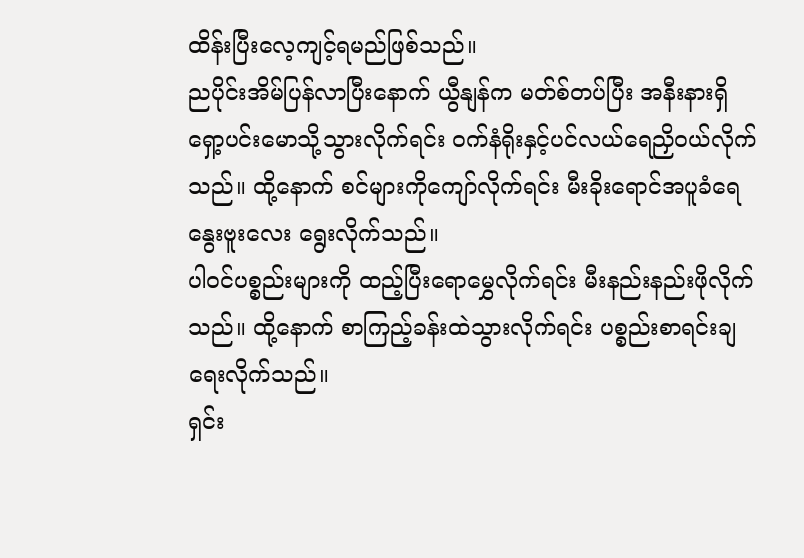ထိန်းပြီးလေ့ကျင့်ရမည်ဖြစ်သည်။
ညပိုင်းအိမ်ပြန်လာပြီးနောက် ယွီနျန်က မတ်စ်တပ်ပြီး အနီးနားရှိရှော့ပင်းမောသို့သွားလိုက်ရင်း ဝက်နံရိုးနှင့်ပင်လယ်ရေညှိဝယ်လိုက်သည်။ ထို့နောက် စင်များကိုကျော်လိုက်ရင်း မီးခိုးရောင်အပူခံရေနွေးဗူးလေး ရွေးလိုက်သည်။
ပါဝင်ပစ္စည်းများကို ထည့်ပြီးရောမွှေလိုက်ရင်း မီးနည်းနည်းဖိုလိုက်သည်။ ထို့နောက် စာကြည့်ခန်းထဲသွားလိုက်ရင်း ပစ္စည်းစာရင်းချရေးလိုက်သည်။
ရှင်း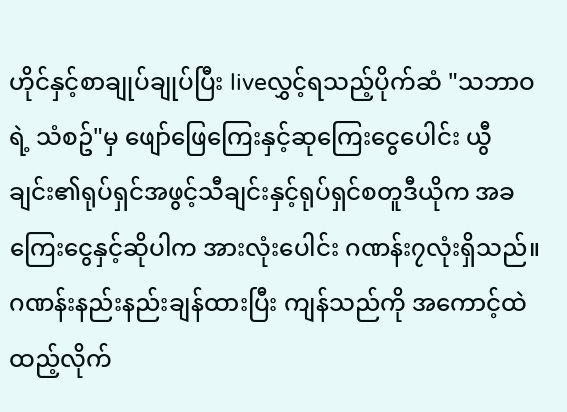ဟိုင်နှင့်စာချုပ်ချုပ်ပြီး liveလွှင့်ရသည့်ပိုက်ဆံ "သဘာဝရဲ့ သံစဥ်"မှ ဖျော်ဖြေကြေးနှင့်ဆုကြေးငွေပေါင်း ယွီချင်း၏ရုပ်ရှင်အဖွင့်သီချင်းနှင့်ရုပ်ရှင်စတူဒီယိုက အခကြေးငွေနှင့်ဆိုပါက အားလုံးပေါင်း ဂဏန်း၇လုံးရှိသည်။
ဂဏန်းနည်းနည်းချန်ထားပြီး ကျန်သည်ကို အကောင့်ထဲထည့်လိုက်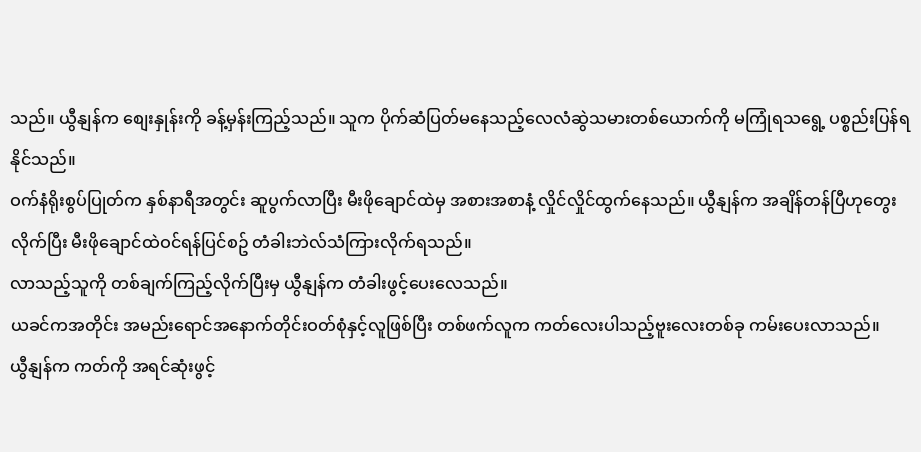သည်။ ယွီနျန်က စျေးနှုန်းကို ခန့်မှန်းကြည့်သည်။ သူက ပိုက်ဆံပြတ်မနေသည့်လေလံဆွဲသမားတစ်ယောက်ကို မကြုံရသရွေ့ ပစ္စည်းပြန်ရနိုင်သည်။
ဝက်နံရိုးစွပ်ပြုတ်က နှစ်နာရီအတွင်း ဆူပွက်လာပြီး မီးဖိုချောင်ထဲမှ အစားအစာနံ့ လှိုင်လှိုင်ထွက်နေသည်။ ယွီနျန်က အချိန်တန်ပြီဟုတွေးလိုက်ပြီး မီးဖိုချောင်ထဲဝင်ရန်ပြင်စဥ် တံခါးဘဲလ်သံကြားလိုက်ရသည်။
လာသည့်သူကို တစ်ချက်ကြည့်လိုက်ပြီးမှ ယွီနျန်က တံခါးဖွင့်ပေးလေသည်။
ယခင်ကအတိုင်း အမည်းရောင်အနောက်တိုင်းဝတ်စုံနှင့်လူဖြစ်ပြီး တစ်ဖက်လူက ကတ်လေးပါသည့်ဗူးလေးတစ်ခု ကမ်းပေးလာသည်။
ယွီနျန်က ကတ်ကို အရင်ဆုံးဖွင့်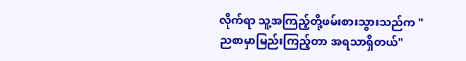လိုက်ရာ သူ့အကြည့်တို့ဖမ်းစားသွားသည်က " ညစာမှာမြည်းကြည့်တာ အရသာရှိတယ်"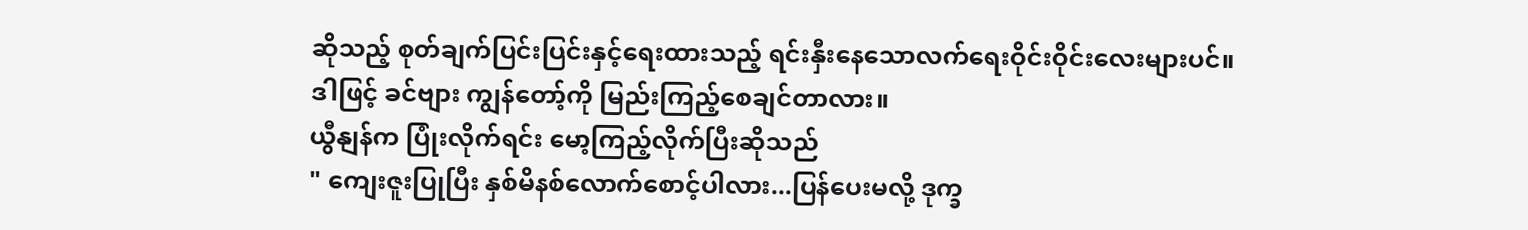ဆိုသည့် စုတ်ချက်ပြင်းပြင်းနှင့်ရေးထားသည့် ရင်းနှီးနေသောလက်ရေးဝိုင်းဝိုင်းလေးများပင်။
ဒါဖြင့် ခင်ဗျား ကျွန်တော့်ကို မြည်းကြည့်စေချင်တာလား။
ယွီနျန်က ပြုံးလိုက်ရင်း မော့ကြည့်လိုက်ပြီးဆိုသည်
" ကျေးဇူးပြုပြီး နှစ်မိနစ်လောက်စောင့်ပါလား...ပြန်ပေးမလို့ ဒုက္ခ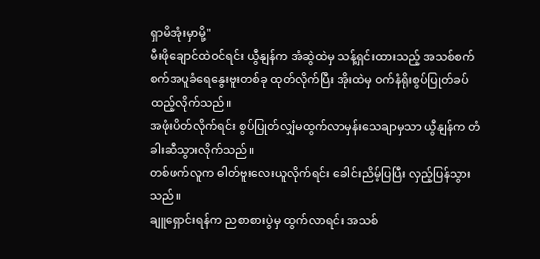ရှာမိအုံးမှာမို့"
မီးဖိုချောင်ထဲဝင်ရင်း ယွီနျန်က အံဆွဲထဲမှ သန့်ရှင်းထားသည့် အသစ်စက်စက်အပူခံရေနွေးဗူးတစ်ခု ထုတ်လိုက်ပြီး အိုးထဲမှ ဝက်နံရိုးစွပ်ပြုတ်ခပ်ထည့်လိုက်သည်။
အဖုံးပိတ်လိုက်ရင်း စွပ်ပြုတ်လျှံမထွက်လာမှန်းသေချာမှသာ ယွီနျန်က တံခါးဆီသွားလိုက်သည်။
တစ်ဖက်လူက ဓါတ်ဗူးလေးယူလိုက်ရင်း ခေါင်းညိမ့်ပြပြီး လှည့်ပြန်သွားသည်။
ချူရှောင်းရန်က ညစာစားပွဲမှ ထွက်လာရင်း အသစ်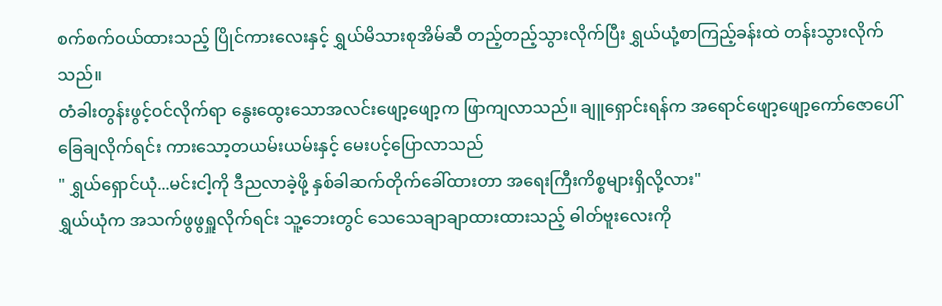စက်စက်ဝယ်ထားသည့် ပြိုင်ကားလေးနှင့် ရွှယ်မိသားစုအိမ်ဆီ တည့်တည့်သွားလိုက်ပြီး ရွှယ်ယုံ့စာကြည့်ခန်းထဲ တန်းသွားလိုက်သည်။
တံခါးတွန်းဖွင့်ဝင်လိုက်ရာ နွေးထွေးသောအလင်းဖျော့ဖျော့က ဖြာကျလာသည်။ ချူရှောင်းရန်က အရောင်ဖျော့ဖျော့ကော်ဇောပေါ် ခြေချလိုက်ရင်း ကားသော့တယမ်းယမ်းနှင့် မေးပင့်ပြောလာသည်
" ရွှယ်ရှောင်ယုံ...မင်းငါ့ကို ဒီညလာခဲ့ဖို့ နှစ်ခါဆက်တိုက်ခေါ်ထားတာ အရေးကြီးကိစ္စများရှိလို့လား"
ရွှယ်ယုံက အသက်ဖွဖွရှူလိုက်ရင်း သူ့ဘေးတွင် သေသေချာချာထားထားသည့် ဓါတ်ဗူးလေးကို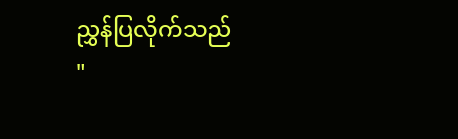ညွှန်ပြလိုက်သည်
"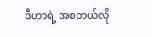ဒီဟာရဲ့ အစဘယ်လို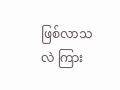ဖြစ်လာသလဲ ကြား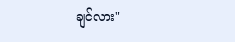ချင်လား"